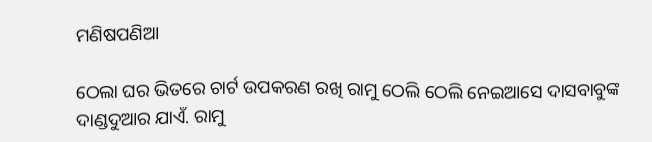ମଣିଷପଣିଆ

ଠେଲା ଘର ଭିତରେ ଚାର୍ଟ ଉପକରଣ ରଖି ରାମୁ ଠେଲି ଠେଲି ନେଇଆସେ ଦାସବାବୁଙ୍କ ଦାଣ୍ଡଦୁଆର ଯାଏଁ. ରାମୁ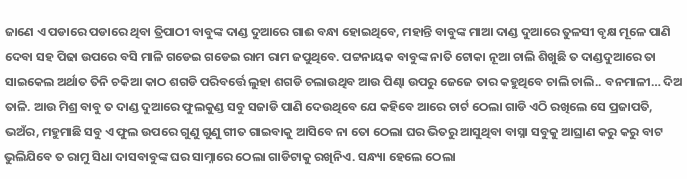ଜାଣେ ଏ ପଡାରେ ପଡାରେ ଥିବା ତ୍ରିପାଠୀ ବାବୁଙ୍କ ଦାଣ୍ଡ ଦୁଆରେ ଗାଈ ବନ୍ଧା ହୋଇଥିବେ, ମହାନ୍ତି ବାବୁଙ୍କ ମାଆ ଦାଣ୍ଡ ଦୁଆରେ ତୁଳସୀ ବୃକ୍ଷ ମୂଳେ ପାଣି ଦେବା ସହ ପିଢା ଉପରେ ବସି ମାଳି ଗଡେଇ ଗଡେଇ ରାମ ରାମ ଜପୁଥିବେ. ପଟ୍ଟନାୟକ ବାବୁଙ୍କ ନାତି ଟୋକା ନୂଆ ଚାଲି ଶିଖୁଛି ତ ଦାଣ୍ଡଦୁଆରେ ତା ସାଇକେଲ ଅର୍ଥାତ ତିନି ଚକିଆ କାଠ ଶଗଡି ପରିବର୍ତ୍ତେ ଲୁହା ଶଗଡି ଚଲାଉଥିବ ଆଉ ପିଣ୍ଢା ଉପରୁ ଜେଜେ ତାର କହୁଥିବେ ଚାଲି ଚାଲି.. ବନମାଳୀ… ଦିଅ ତାଳି. ଆଉ ମିଶ୍ର ବାବୁ ତ ଦାଣ୍ଡ ଦୁଆରେ ଫୁଲକୁଣ୍ଡ ସବୁ ସଜାଡି ପାଣି ଦେଉଥିବେ ଯେ କହିବେ ଆରେ ଚାର୍ଟ ଠେଲା ଗାଡି ଏଠି ରଖିଲେ ସେ ପ୍ରଜାପତି, ଭଅଁର, ମହୁମାଛି ସବୁ ଏ ଫୁଲ ଉପରେ ଗୁଣୁ ଗୁଣୁ ଗୀତ ଗାଇବାକୁ ଆସିବେ ନା ତୋ ଠେଲା ଘର ଭିତରୁ ଆସୁଥିବା ବାସ୍ନା ସବୁକୁ ଆଘ୍ରାଣ କରୁ କରୁ ବାଟ ଭୁଲିଯିବେ ତ ରାମୁ ସିଧା ଦାସବାବୁଙ୍କ ଘର ସାମ୍ନାରେ ଠେଲା ଗାଡିଟାକୁ ରଖିନିଏ. ସନ୍ଧ୍ୟା ହେଲେ ଠେଲା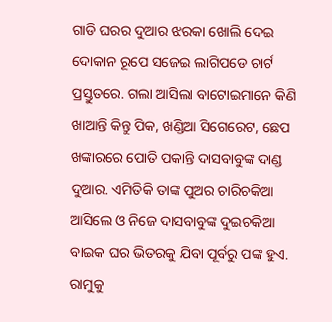ଗାଡି ଘରର ଦୁଆର ଝରକା ଖୋଲି ଦେଇ ଦୋକାନ ରୂପେ ସଜେଇ ଲାଗିପଡେ ଚାର୍ଟ ପ୍ରସ୍ତୁତରେ. ଗଲା ଆସିଲା ବାଟୋଇମାନେ କିଣି ଖାଆନ୍ତି କିନ୍ତୁ ପିକ, ଖଣ୍ଡିଆ ସିଗେରେଟ, ଛେପ ଖଙ୍କାରରେ ପୋତି ପକାନ୍ତି ଦାସବାବୁଙ୍କ ଦାଣ୍ଡ ଦୁଆର. ଏମିତିକି ତାଙ୍କ ପୁଅର ଚାରିଚକିଆ ଆସିଲେ ଓ ନିଜେ ଦାସବାବୁଙ୍କ ଦୁଇଚକିଆ ବାଇକ ଘର ଭିତରକୁ ଯିବା ପୂର୍ବରୁ ପଙ୍କ ହୁଏ. ରାମୁକୁ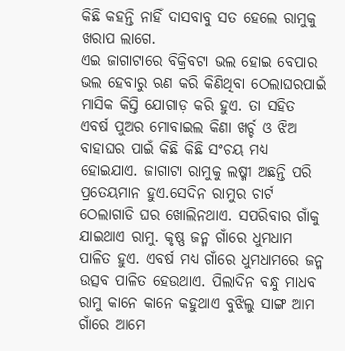କିଛି କହନ୍ତି ନାହିଁ ଦାସବାବୁ ସତ ହେଲେ ରାମୁକୁ ଖରାପ ଲାଗେ.
ଏଇ ଜାଗାଟାରେ ବିକ୍ରିବଟା ଭଲ ହୋଇ ବେପାର ଭଲ ହେବାରୁ ଋଣ କରି କିଣିଥିବା ଠେଲାଘରପାଇଁ ମାସିକ କିସ୍ତି ଯୋଗାଡ଼ କରି ହୁଏ. ତା ସହିତ ଏବର୍ଷ ପୁଅର ମୋବାଇଲ କିଣା ଖର୍ଚ୍ଚ ଓ ଝିଅ ବାହାଘର ପାଇଁ କିଛି କିଛି ସଂଚୟ ମଧ୍ୟ ହୋଇଯାଏ. ଜାଗାଟା ରାମୁକୁ ଲଷ୍ମୀ ଅଛନ୍ତି ପରି ପ୍ରତେୟମାନ ହୁଏ.ସେଦିନ ରାମୁର ଚାର୍ଟ ଠେଲାଗାଡି ଘର ଖୋଲିନଥାଏ. ସପରିବାର ଗାଁକୁ ଯାଇଥାଏ ରାମୁ. କୃଷ୍ଣ ଜନ୍ମ ଗାଁରେ ଧୁମଧାମ ପାଳିତ ହୁଏ. ଏବର୍ଷ ମଧ୍ୟ ଗାଁରେ ଧୁମଧାମରେ ଜନ୍ମ ଉତ୍ସବ ପାଳିତ ହେଉଥାଏ. ପିଲାଦିନ ବନ୍ଧୁ ମାଧବ ରାମୁ କାନେ କାନେ କହୁଥାଏ ବୁଝିଲୁ ସାଙ୍ଗ ଆମ ଗାଁରେ ଆମେ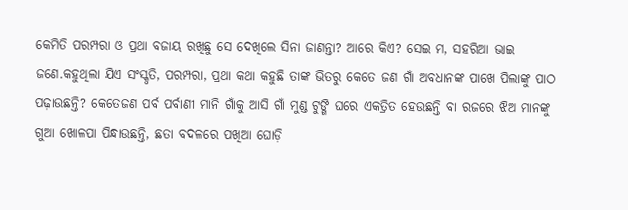କେମିତି ପରମ୍ପରା ଓ ପ୍ରଥା ବଜାୟ ରଖିଛୁ ସେ ଦେଖିଲେ ସିନା ଜାଣନ୍ତା? ଆରେ କିଏ? ସେଇ ମ, ସହରିଆ ଭାଇ ଜଣେ.କହୁଥିଲା ଯିଏ ସଂସ୍କୃତି, ପରମ୍ପରା, ପ୍ରଥା କଥା କହୁଛି ତାଙ୍କ ଭିତରୁ କେତେ ଜଣ ଗାଁ ଅବଧାନଙ୍କ ପାଖେ ପିଲାଙ୍କୁ ପାଠ ପଢ଼ାଉଛନ୍ତି? କେତେଜଣ ପର୍ବ ପର୍ବାଣୀ ମାନି ଗାଁକୁ ଆସି ଗାଁ ମୁଣ୍ଡ ଟୁଙ୍ଗି ଘରେ ଏକତ୍ରିତ ହେଉଛନ୍ତି ବା ରଜରେ ଝିଅ ମାନଙ୍କୁ ଗୁଆ ଖୋଳପା ପିନ୍ଧାଉଛନ୍ତି, ଛତା ବଦଳରେ ପଖିଆ ଘୋଡ଼ି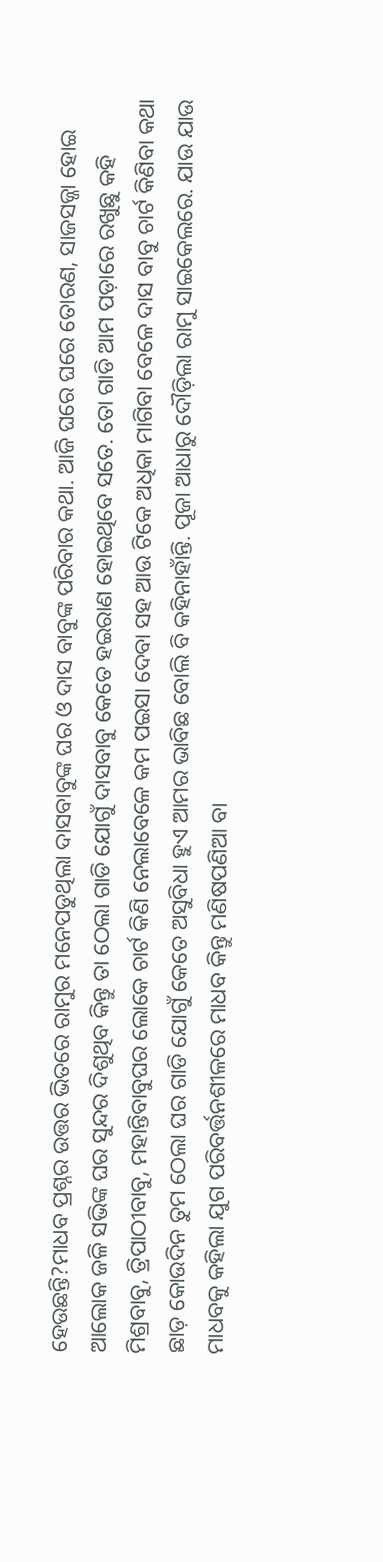ହେଉଛନ୍ତି?ମାଧବ ପ୍ରଶ୍ନର ଉତ୍ତର ଭିତରେ ରାମୁର ମନେପଡୁଥିଲା ଦାସବାବୁଙ୍କ ଘର ଓ ଦାସ ବାବୁଙ୍କ ପରିବାର କଥା. ଆଜି ଘରେ ଘରେ ତୋରଣ, ସାଜସଜ୍ଜା ହୋଇ ଆଲୋକ ଜଳି ସଭିଙ୍କ ଘର ସୁନ୍ଦର ଦିଶୁଥିବ କିନ୍ତୁ ତା ଠେଲା ଗାଡି ଯୋଗୁଁ ଦାସବାବୁ କେତେ ହଇରାଣ ହୋଇଥିବେ ସତେ. ତୋ ଗାଡି ଆମ ପଡ଼ାରେ ରଖୁଛୁ କହି ମିଶ୍ରବାବୁ, ତ୍ରିପାଠୀବାବୁ, ମହାନ୍ତିବାବୁଘର ଲୋକେ ଚାର୍ଟ କିଣି ନେଲାବେଳେ କମ ପଇସା ଦେବା ସହ ଆଉ ଟିକେ ଅଧିକା ମାଗିବା ବେଳେ ଦାସ ବାବୁ ଚାର୍ଟ କିଣିବା କଥା ଛାଡ଼ କୋଉଦିନ ତୁମ ଠେଲା ଘର ଗାଡି ଯୋଗୁଁ କେତେ ଅସୁବିଧା ହୁଏ ଆମର ଭାବିଛ ବୋଲି ବି କହିନାହାଁନ୍ତି. ପୂଜା ଆଧାରୁ ଦୌଡ଼ିଲା ରାମୁ ସାଇକେଲରେ. ଯାଉ ଯାଉ ମାଧବକୁ କହିଲା ଯୁଗ ପରିବର୍ତ୍ତନଶୀଳରେ ମାଧବ କିନ୍ତୁ ମଣିଷପଣିଆ ବା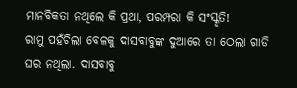ମାନବିକତା ନଥିଲେ କି ପ୍ରଥା, ପରମ୍ପରା କି ସଂସ୍କୃତି!
ରାମୁ ପହଁଚିଲା ବେଳକୁ ଦାସବାବୁଙ୍କ ଦୁଆରେ ତା ଠେଲା ଗାଡି ଘର ନଥିଲା. ଦାସବାବୁ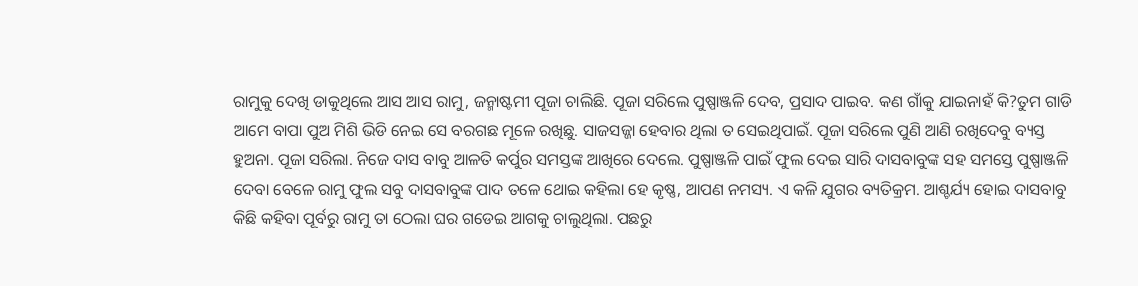ରାମୁକୁ ଦେଖି ଡାକୁଥିଲେ ଆସ ଆସ ରାମୁ, ଜନ୍ମାଷ୍ଟମୀ ପୂଜା ଚାଲିଛି. ପୂଜା ସରିଲେ ପୁଷ୍ପାଞ୍ଜଳି ଦେବ, ପ୍ରସାଦ ପାଇବ. କଣ ଗାଁକୁ ଯାଇନାହଁ କି?ତୁମ ଗାଡି ଆମେ ବାପା ପୁଅ ମିଶି ଭିଡି ନେଇ ସେ ବରଗଛ ମୂଳେ ରଖିଛୁ. ସାଜସଜ୍ଜା ହେବାର ଥିଲା ତ ସେଇଥିପାଇଁ. ପୂଜା ସରିଲେ ପୁଣି ଆଣି ରଖିଦେବୁ ବ୍ୟସ୍ତ ହୁଅନା. ପୂଜା ସରିଲା. ନିଜେ ଦାସ ବାବୁ ଆଳତି କର୍ପୁର ସମସ୍ତଙ୍କ ଆଖିରେ ଦେଲେ. ପୁଷ୍ପାଞ୍ଜଳି ପାଇଁ ଫୁଲ ଦେଇ ସାରି ଦାସବାବୁଙ୍କ ସହ ସମସ୍ତେ ପୁଷ୍ପାଞ୍ଜଳି ଦେବା ବେଳେ ରାମୁ ଫୁଲ ସବୁ ଦାସବାବୁଙ୍କ ପାଦ ତଳେ ଥୋଇ କହିଲା ହେ କୃଷ୍ଣ, ଆପଣ ନମସ୍ୟ. ଏ କଳି ଯୁଗର ବ୍ୟତିକ୍ରମ. ଆଶ୍ଚର୍ଯ୍ୟ ହୋଇ ଦାସବାବୁ କିଛି କହିବା ପୂର୍ବରୁ ରାମୁ ତା ଠେଲା ଘର ଗଡେଇ ଆଗକୁ ଚାଲୁଥିଲା. ପଛରୁ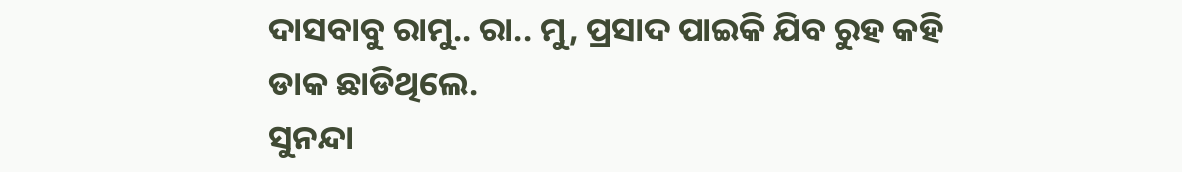ଦାସବାବୁ ରାମୁ.. ରା.. ମୁ, ପ୍ରସାଦ ପାଇକି ଯିବ ରୁହ କହି ଡାକ ଛାଡିଥିଲେ.
ସୁନନ୍ଦା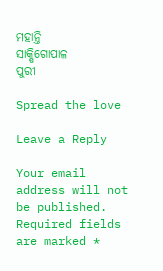ମହାନ୍ତି
ସାକ୍ଷିଗୋପାଳ
ପୁରୀ

Spread the love

Leave a Reply

Your email address will not be published. Required fields are marked *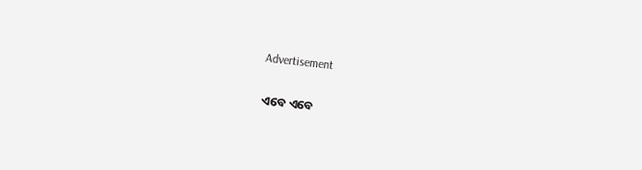Advertisement

ଏବେ ଏବେ